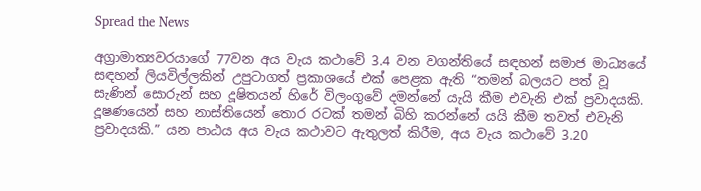Spread the News

අග්‍රාමාත්‍යවරයාගේ 77වන අය වැය කථාවේ 3.4 වන වගන්තියේ සඳහන් සමාජ මාධ්‍යයේ සඳහන් ලියවිල්ලකින් උපුටාගත් ප්‍රකාශයේ එක් පෙළක ඇති “තමන් බලයට පත් වූ සැණින් සොරුන් සහ දූෂිතයන් හිරේ විලංගුවේ දමන්නේ යැයි කීම එවැනි එක් ප්‍රවාදයකි. දූෂණයෙන් සහ නාස්තියෙන් තොර රටක් තමන් බිහි කරන්නේ යයි කීම තවත් එවැනි ප්‍රවාදයකි.” යන පාඨය අය වැය කථාවට ඇතුලත් කිරීම, අය වැය කථාවේ 3.20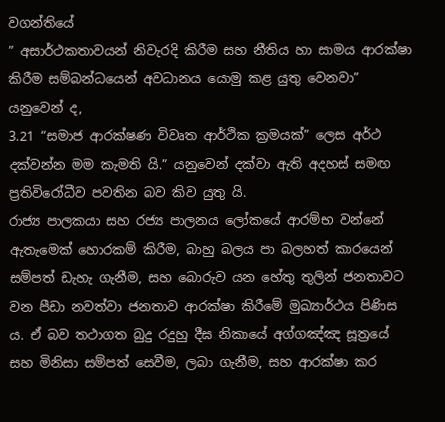වගන්තියේ
” අසාර්ථකතාවයන් නිවැරදි කිරීම සහ නීතිය හා සාමය ආරක්ෂා කිරීම සම්බන්ධයෙන් අවධානය යොමු කළ යුතු වෙනවා”
යනුවෙන් ද,
3.21 “සමාජ ආරක්ෂණ විවෘත ආර්ථික ක්‍රමයක්” ලෙස අර්ථ දක්වන්න මම කැමති යි.” යනුවෙන් දක්වා ඇති අදහස් සමඟ ප්‍රතිවිරෝධීව පවතින බව කිව යුතු යි.
රාජ්‍ය පාලකයා සහ රජ්‍ය පාලනය ලෝකයේ ආරම්භ වන්නේ ඇතැමෙක් හොරකම් කිරීම, බාහු බලය පා බලහත් කාරයෙන් සම්පත් ඩැහැ ගැනීම, සහ බොරුව යන හේතු තුලින් ජනතාවට වන පීඩා නවත්වා ජනතාව ආරක්ෂා කිරීමේ මුඛ්‍යාර්ථය පිණිස ය. ඒ බව තථාගත බුදු රදුහු දීඝ නිකායේ අග්ගඤ්ඤ සූත්‍රයේ සහ මිනිසා සම්පත් සෙවීම, ලබා ගැනීම, සහ ආරක්ෂා කර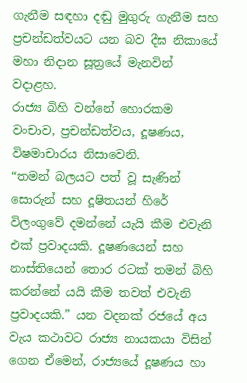ගැනීම සඳහා දඬු මුගුරු ගැනීම සහ ප්‍රචන්ඩත්වයට යන බව දීඝ නිකායේ මහා නිදාන සූත්‍රයේ මැනවින් වදාළහ.
රාජ්‍ය බිහි වන්නේ හොරකම වංචාව, ප්‍රචන්ඩත්වය, දූෂණය, විෂමාචාරය නිසාවෙනි.
“තමන් බලයට පත් වූ සැණින් සොරුන් සහ දූෂිතයන් හිරේ විලංගුවේ දමන්නේ යැයි කීම එවැනි එක් ප්‍රවාදයකි. දූෂණයෙන් සහ නාස්තියෙන් තොර රටක් තමන් බිහි කරන්නේ යයි කීම තවත් එවැනි ප්‍රවාදයකි.” යන වදනක් රජයේ අය වැය කථාවට රාජ්‍ය නායකයා විසින් ගෙන ඒමෙන්, රාජ්‍යයේ දූෂණය හා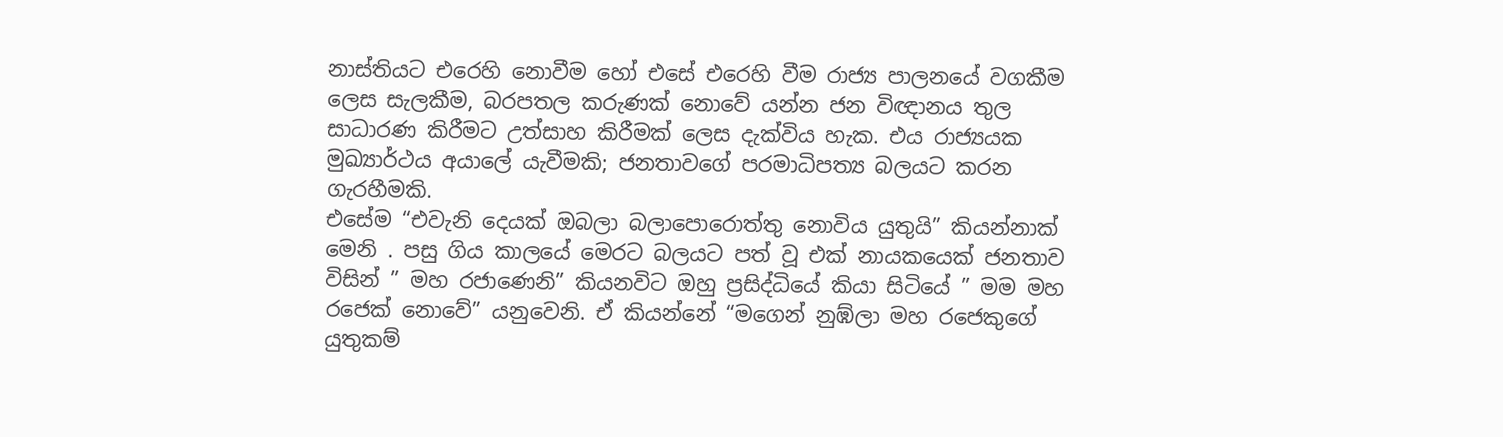නාස්තියට එරෙහි නොවීම හෝ එසේ එරෙහි වීම රාජ්‍ය පාලනයේ වගකීම ලෙස සැලකීම, බරපතල කරුණක් නොවේ යන්න ජන විඥානය තුල සාධාරණ කිරීමට උත්සාහ කිරීමක් ලෙස දැක්විය හැක. එය රාජ්‍යයක මුඛ්‍යාර්ථය අයාලේ යැවීමකි; ජනතාවගේ පරමාධිපත්‍ය බලයට කරන ගැරහීමකි.
එසේම “එවැනි දෙයක් ඔබලා බලාපොරොත්තු නොවිය යුතුයි” කියන්නාක් මෙනි . පසු ගිය කාලයේ මෙරට බලයට පත් වූ එක් නායකයෙක් ජනතාව විසින් ” මහ රජාණෙනි” කියනවිට ඔහු ප්‍රසිද්ධියේ කියා සිටියේ ” මම මහ රජෙක් නොවේ” යනුවෙනි. ඒ කියන්නේ “මගෙන් නුඹ්ලා මහ රජෙකුගේ යුතුකම්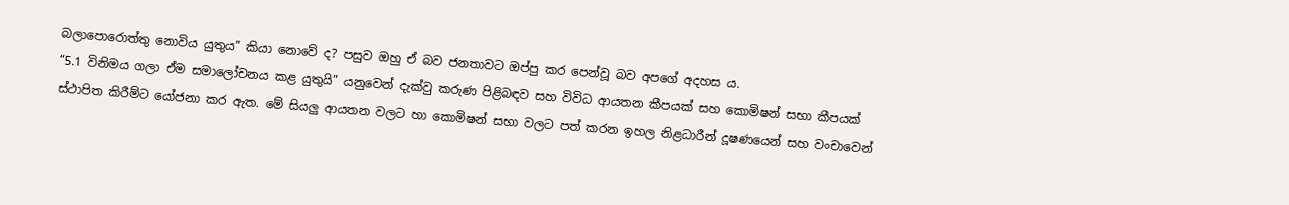බලාපොරොත්තු නොවිය යුතුය” කියා නොවේ ද? පසුව ඔහු ඒ බව ජනතාවට ඔප්පු කර පෙන්වූ බව අපගේ අදහස ය.
“5.1 විනිමය ගලා ඒම සමාලෝචනය කළ යුතුයි” යනුවෙන් දැක්වු කරුණ පිළිබඳව සහ විවිධ ආයතන කීපයක් සහ කොමිෂන් සභා කීපයක් ස්ථාපිත කිරීම්ට යෝජනා කර ඇත. මේ සියලු ආයතන වලට හා කොමිෂන් සභා වලට පත් කරන ඉහල නිළධාරීන් දූෂණයෙන් සහ වංචාවෙන්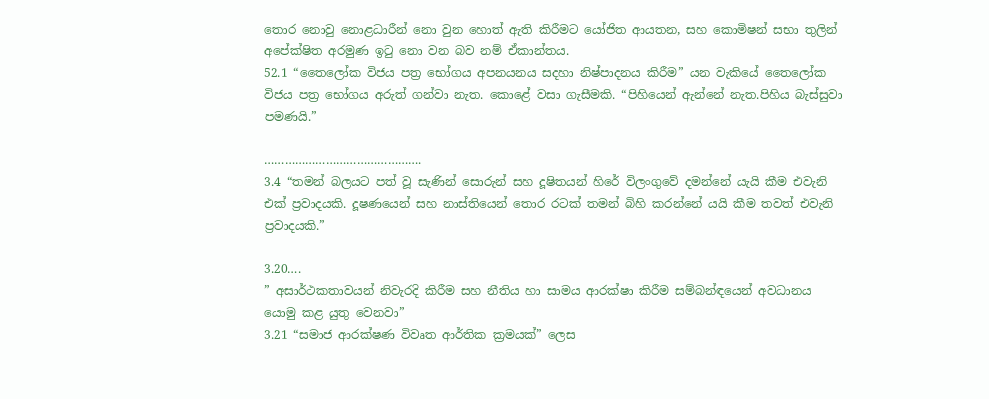තොර නොවු නොළධාරීන් නො වුන හොත් ඇති කිරීමට යෝජිත ආයතන, සහ කොමිෂන් සභා තුලින් අපේක්ෂිත අරමුණ ඉටු නො වන බව නම් ඒකාන්තය.
52.1 “තෛලෝක විජය පත්‍ර භෝගය අපනයනය සදහා නිෂ්පාදනය කිරීම” යන වැකියේ තෛලෝක විජය පත්‍ර භෝගය අරුත් ගන්වා නැත. කොළේ වසා ගැසීමකි. “පිහියෙන් ඇන්නේ නැත.පිහිය බැස්සුවා පමණයි.”

……………………………………….
3.4 “තමන් බලයට පත් වූ සැණින් සොරුන් සහ දූෂිතයන් හිරේ විලංගුවේ දමන්නේ යැයි කීම එවැනි එක් ප්‍රවාදයකි. දූෂණයෙන් සහ නාස්තියෙන් තොර රටක් තමන් බිහි කරන්නේ යයි කීම තවත් එවැනි ප්‍රවාදයකි.”

3.20….
” අසාර්ථකතාවයන් නිවැරදි කිරීම සහ නීතිය හා සාමය ආරක්ෂා කිරීම සම්බන්ඳයෙන් අවධානය යොමු කළ යුතු වෙනවා”
3.21 “සමාජ ආරක්ෂණ විවෘත ආර්තික ක්‍රමයක්” ලෙස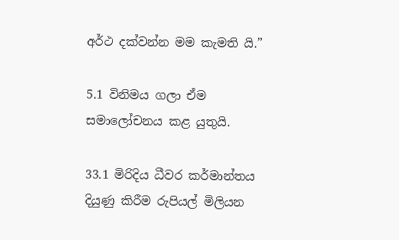අර්ථ දක්වන්න මම කැමති යි.”

5.1 විනිමය ගලා ඒම සමාලෝචනය කළ යුතුයි.

33.1 මිරිදිය ධීවර කර්මාන්තය දියුණු කිරීම රුපියල් මිලියන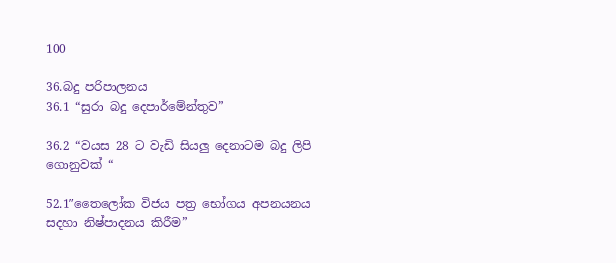100

36.බදු පරිපාලනය
36.1 “සුරා බදු දෙපාර්මේන්තුව”

36.2 “වයස 28 ට වැඩි සියලු දෙනාටම බදු ලිපි ගොනුවක් “

52.1″තෛලෝක විජය පත්‍ර භෝගය අපනයනය සදහා නිෂ්පාදනය කිරීම”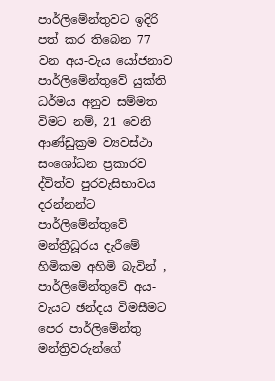පාර්ලිමේන්තුවට ඉදිරි පත් කර තිබෙන 77 වන අය-වැය යෝජනාව පාර්ලිමේන්තුවේ යුක්ති ධර්මය අනුව සම්මත විමට නම්, 21 වෙනි ආණ්ඩුක්‍රම ව්‍යවස්ථා සංශෝධන ප්‍රකාරව ද්විත්ව පුරවැසිභාවය දරන්නන්ට පාර්ලිමේන්තුවේ මන්ත්‍රීධූරය දැරීමේ හිමිකම අහිමි බැවින් , පාර්ලිමේන්තුවේ අය-වැයට ඡන්දය විමසීමට පෙර පාර්ලිමේන්තු මන්ත්‍රිවරුන්ගේ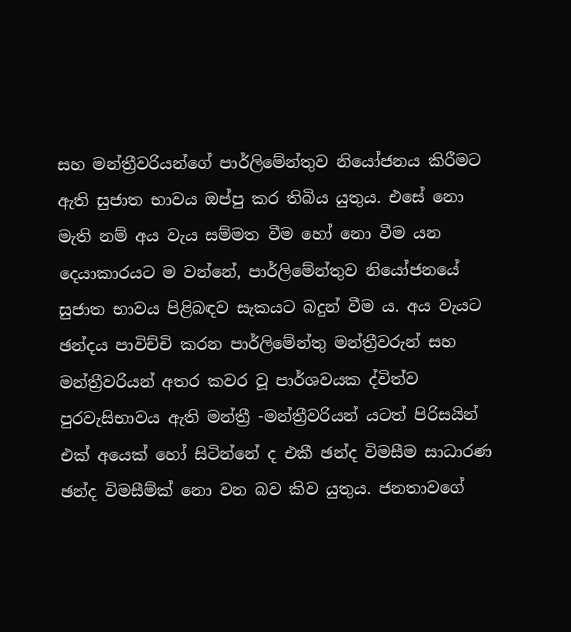සහ මන්‍ත්‍රීවරියන්ගේ පාර්ලිමේන්තුව නියෝජනය කිරීමට ඇති සුජාත භාවය ඔප්පු කර තිබිය යුතුය. එසේ නො මැති නම් අය වැය සම්මත වීම හෝ නො වීම යන දෙයාකාරයට ම වන්නේ, පාර්ලිමේන්තුව නියෝජනයේ සුජාත භාවය පිළිබඳව සැකයට බදුන් වීම ය. අය වැයට ඡන්දය පාවිච්චි කරන පාර්ලිමේන්තු මන්ත්‍රීවරුන් සහ මන්ත්‍රීවරියන් අතර කවර වූ පාර්ශවයක ද්විත්ව පුරවැසිභාවය ඇති මන්ත්‍රී -මන්ත්‍රීවරියන් යටත් පිරිසයින් එක් අයෙක් හෝ සිටින්නේ ද එකී ඡන්ද විමසීම සාධාරණ ඡන්ද විමසීම්ක් නො වන බව කිව යුතුය. ජනතාවගේ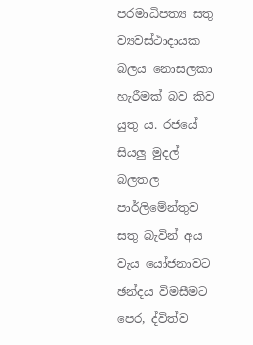පරමාධිපත්‍ය සතු ව්‍යවස්ථාදායක බලය නොසලකා හැරීමක් බව කිව යුතු ය. රජයේ සියලු මුදල් බලතල පාර්ලිමේන්තුව සතු බැවින් අය වැය යෝජනාවට ඡන්දය විමසීමට පෙර, ද්විත්ව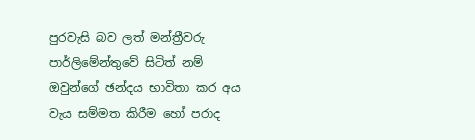පුරවැසි බව ලත් මන්ත්‍රීවරු පාර්ලිමේන්තුවේ සිටිත් නම් ඔවුන්ගේ ඡන්දය භාවිතා කර අය වැය සම්මත කිරීම හෝ පරාද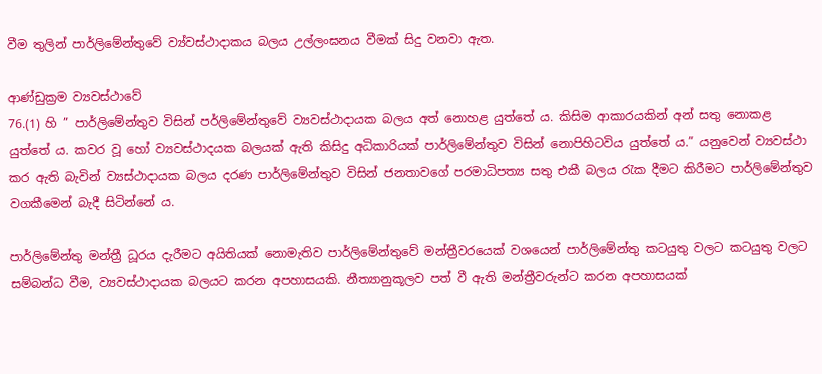වීම තුලින් පාර්ලිමේන්තුවේ ව්‍ය්වස්ථාදාකය බලය උල්ලංඝනය වීමක් සිදු වනවා ඇත.

ආණ්ඩුක්‍රම ව්‍යවස්‍ථාවේ
76.(1) හි ” පාර්ලිමේන්තුව විසින් පර්ලිමේන්තුවේ ව්‍යවස්ථාදායක බලය අත් නොහළ යුත්තේ ය. කිසිම ආකාරයකින් අන් සතු නොකළ යුත්තේ ය. කවර වූ හෝ ව්‍යවස්ථාදයක බලයක් ඇති කිසිදු අධිකාරියක් පාර්ලිමේන්තුව විසින් නොපිහිටවිය යුත්තේ ය.” යනුවෙන් ව්‍යවස්ථා කර ඇති බැවින් ව්‍යස්ථාදායක බලය දරණ පාර්ලිමේන්තුව විසින් ජනතාවගේ පරමාධිපත්‍ය සතු එකී බලය රැක දීමට කිරීමට පාර්ලිමේන්තුව වගකීමෙන් බැදී සිටින්නේ ය.

පාර්ලිමේන්තු මන්ත්‍රී ධූරය දැරීමට අයිතියක් නොමැතිව පාර්ලිමේන්තුවේ මන්ත්‍රීවරයෙක් වශයෙන් පාර්ලිමේන්තු කටයුතු වලට කටයුතු වලට සම්බන්ධ වීම, ව්‍යවස්ථාදායක බලයට කරන අපහාසයකි. නීත්‍යානුකූලව පත් වී ඇති මන්ත්‍රීවරුන්ට කරන අපහාසයක්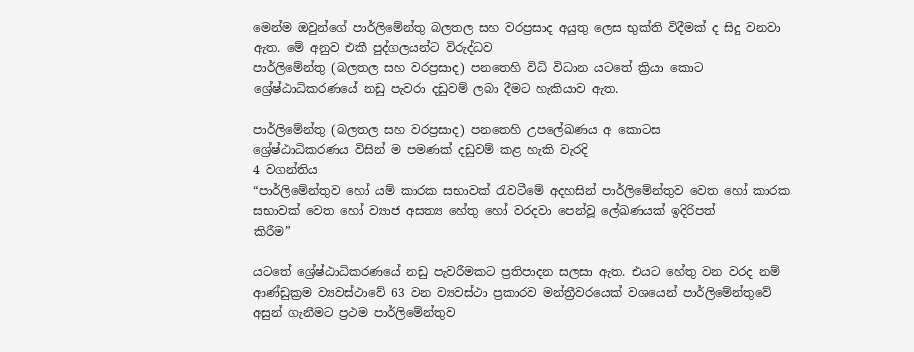මෙන්ම ඔවුන්ගේ පාර්ලිමේන්තු බලතල සහ වරප්‍රසාද අයුතු ලෙස භුක්ති විදීමක් ද සිදු වනවා ඇත. මේ අනුව එකී පුද්ගලයන්ට විරුද්ධව
පාර්ලිමේන්තු (බලතල සහ වරප්‍රසාද) පනතෙහි විධි විධාන යටතේ ක්‍රියා කොට ශ්‍රේෂ්ඨාධිකරණයේ නඩු පැවරා දඩුවම් ලබා දීමට හැකියාව ඇත.

පාර්ලිමේන්තු (බලතල සහ වරප්‍රසාද) පනතෙහි උපලේඛණය අ කොටස
ශ්‍රේෂ්ඨාධිකරණය විසින් ම පමණක් දඩුවම් කළ හැකි වැරදි
4 වගන්තිය
“පාර්ලිමේන්තුව හෝ යම් කාරක සභාවක් රැවටීමේ අදහසින් පාර්ලිමේන්තුව වෙත හෝ කාරක සභාවක් වෙත හෝ ව්‍යාජ අසත්‍ය හේතු හෝ වරදවා පෙන්වූ ලේඛණයක් ඉදිරිපත්
කිරීම”

යටතේ ශ්‍රේෂ්ඨාධිකරණයේ නඩු පැවරීමකට ප්‍රතිපාදන සලසා ඇත. එයට හේතු වන වරද නම් ආණ්ඩුක්‍රම ව්‍යවස්ථාවේ 63 වන ව්‍යවස්ථා ප්‍රකාරව මන්ත්‍රීවරයෙක් වශයෙන් පාර්ලිමේන්තුවේ අසුන් ගැනීමට ප්‍රථම පාර්ලිමේන්තුව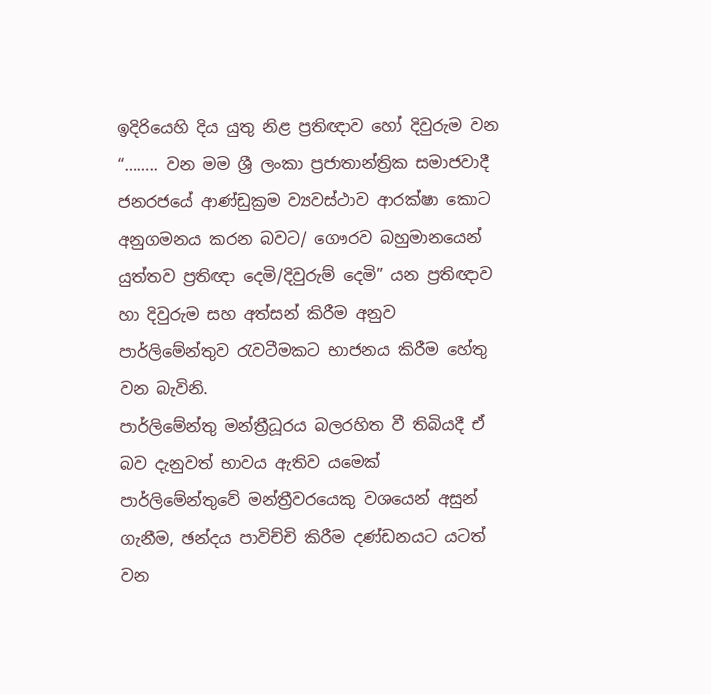ඉදිරියෙහි දිය යුතු නිළ ප්‍රතිඥාව හෝ දිවුරුම වන
“…….. වන මම ශ්‍රී ලංකා ප්‍රජාතාන්ත්‍රික සමාජවාදී ජනරජයේ ආණ්ඩුක්‍රම ව්‍යවස්ථාව ආරක්ෂා කොට අනුගමනය කරන බවට/ ගෞරව බහුමානයෙන් යුත්තව ප්‍රතිඥා දෙමි/දිවුරුම් දෙමි” යන ප්‍රතිඥාව හා දිවුරුම සහ අත්සන් කිරීම අනුව පාර්ලිමේන්තුව රැවටීමකට භාජනය කිරීම හේතු
වන බැවිනි.
පාර්ලිමේන්තු මන්ත්‍රීධූරය බලරහිත වී තිබියදී ඒ බව දැනුවත් භාවය ඇතිව යමෙක් පාර්ලිමේන්තුවේ මන්ත්‍රීවරයෙකු වශයෙන් අසුන් ගැනීම, ඡන්දය පාවිච්චි කිරීම දණ්ඩනයට යටත් වන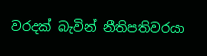වරදක් බැවින් නීතිපතිවරයා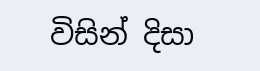විසින් දිසා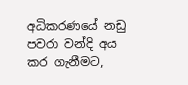අධිකරණයේ නඩු පවරා වන්දි අය කර ගැනීමට,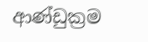ආණ්ඩුක්‍රම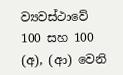ව්‍යවස්ථාවේ 100 සහ 100 (අ), (ආ) වෙනි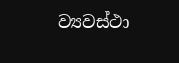ව්‍යවස්ථා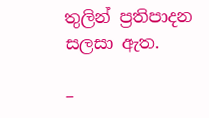තුලින් ප්‍රතිපාදන සලසා ඇත.

–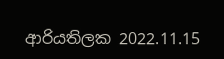ආරියතිලක 2022.11.15